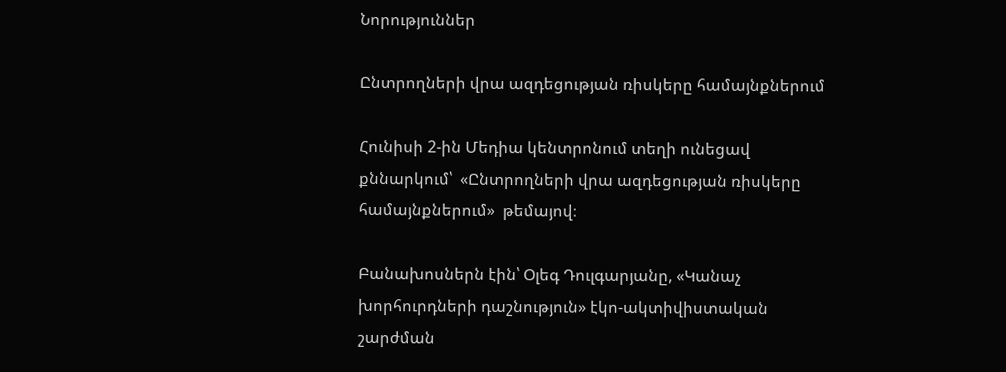Նորություններ

Ընտրողների վրա ազդեցության ռիսկերը համայնքներում

Հունիսի 2-ին Մեդիա կենտրոնում տեղի ունեցավ քննարկում՝  «Ընտրողների վրա ազդեցության ռիսկերը համայնքներում»  թեմայով։

Բանախոսներն էին՝ Օլեգ Դուլգարյանը, «Կանաչ խորհուրդների դաշնություն» էկո-ակտիվիստական շարժման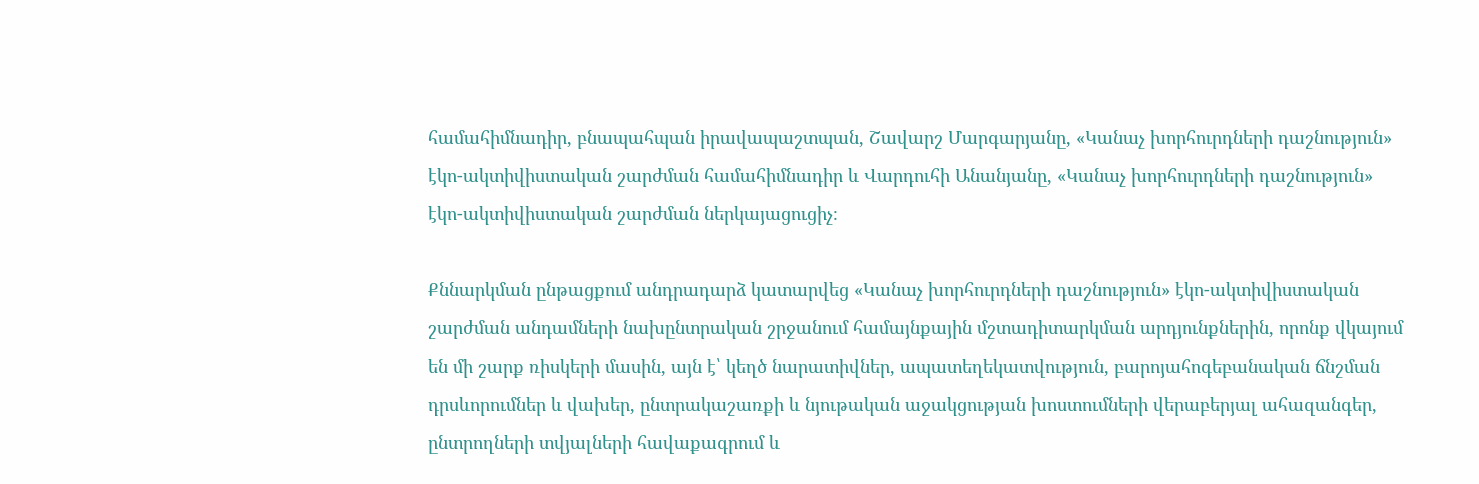համահիմնադիր, բնապահպան իրավապաշտպան, Շավարշ Մարգարյանը, «Կանաչ խորհուրդների դաշնություն» էկո-ակտիվիստական շարժման համահիմնադիր և Վարդուհի Անանյանը, «Կանաչ խորհուրդների դաշնություն» էկո-ակտիվիստական շարժման ներկայացուցիչ։

Քննարկման ընթացքում անդրադարձ կատարվեց «Կանաչ խորհուրդների դաշնություն» էկո-ակտիվիստական շարժման անդամների նախընտրական շրջանում համայնքային մշտադիտարկման արդյունքներին, որոնք վկայում են մի շարք ռիսկերի մասին, այն է՝ կեղծ նարատիվներ, ապատեղեկատվություն, բարոյահոգեբանական ճնշման դրսևորումներ և վախեր, ընտրակաշառքի և նյութական աջակցության խոստումների վերաբերյալ ահազանգեր, ընտրողների տվյալների հավաքագրում և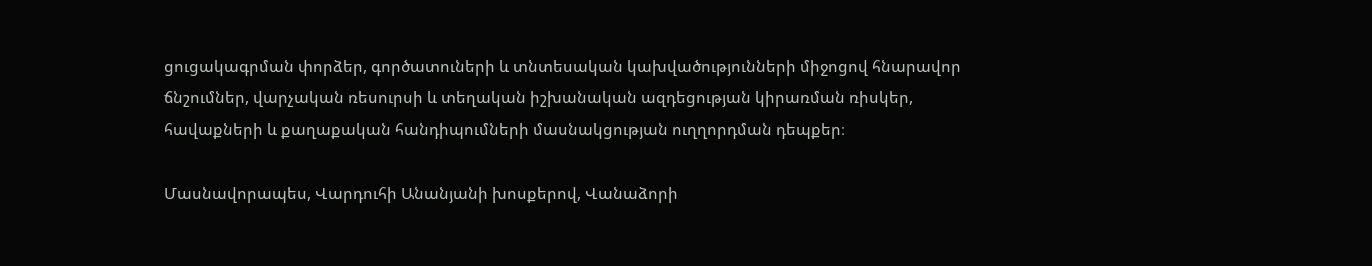ցուցակագրման փորձեր, գործատուների և տնտեսական կախվածությունների միջոցով հնարավոր ճնշումներ, վարչական ռեսուրսի և տեղական իշխանական ազդեցության կիրառման ռիսկեր, հավաքների և քաղաքական հանդիպումների մասնակցության ուղղորդման դեպքեր։

Մասնավորապես, Վարդուհի Անանյանի խոսքերով, Վանաձորի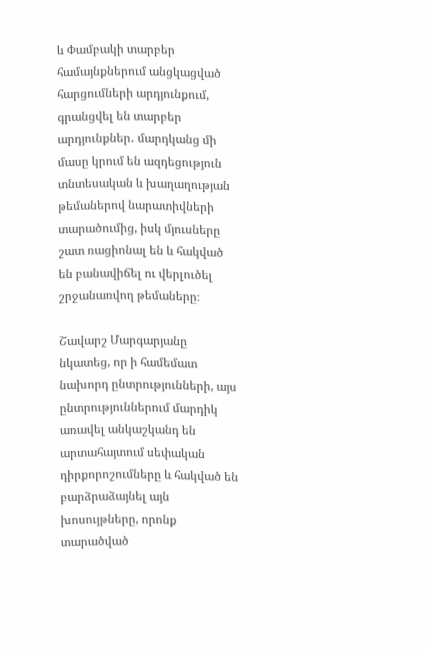և Փամբակի տարբեր համայնքներում անցկացված հարցումների արդյունքում, գրանցվել են տարբեր արդյունքներ․ մարդկանց մի մասը կրում են ազդեցություն տնտեսական և խաղաղության թեմաներով նարատիվների տարածումից, իսկ մյուսները շատ ռացիոնալ են և հակված են բանավիճել ու վերլուծել շրջանառվող թեմաները։

Շավարշ Մարգարյանը նկատեց, որ ի համեմատ նախորդ ընտրությունների, այս ընտրություններում մարդիկ առավել անկաշկանդ են արտահայտում սեփական դիրքորոշումները և հակված են բարձրաձայնել այն խոսույթները, որոնք տարածված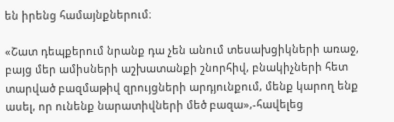են իրենց համայնքներում։

«Շատ դեպքերում նրանք դա չեն անում տեսախցիկների առաջ, բայց մեր ամիսների աշխատանքի շնորհիվ, բնակիչների հետ տարված բազմաթիվ զրույցների արդյունքում, մենք կարող ենք ասել, որ ունենք նարատիվների մեծ բազա»,-հավելեց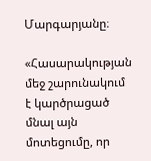Մարգարյանը։

«Հասարակության մեջ շարունակում է կարծրացած մնալ այն մոտեցումը, որ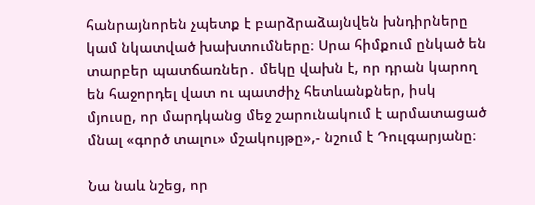հանրայնորեն չպետք է բարձրաձայնվեն խնդիրները կամ նկատված խախտումները։ Սրա հիմքում ընկած են տարբեր պատճառներ․ մեկը վախն է, որ դրան կարող են հաջորդել վատ ու պատժիչ հետևանքներ, իսկ մյուսը, որ մարդկանց մեջ շարունակում է արմատացած մնալ «գործ տալու» մշակույթը»,- նշում է Դուլգարյանը։

Նա նաև նշեց, որ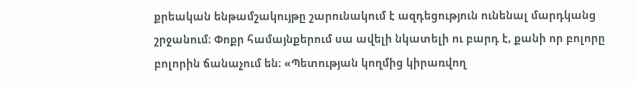քրեական ենթամշակույթը շարունակում է ազդեցություն ունենալ մարդկանց շրջանում։ Փոքր համայնքերում սա ավելի նկատելի ու բարդ է, քանի որ բոլորը բոլորին ճանաչում են։ «Պետության կողմից կիրառվող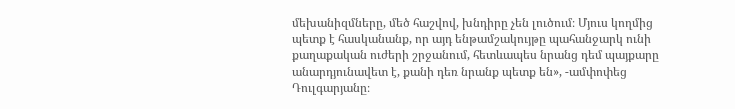մեխանիզմները, մեծ հաշվով, խնդիրը չեն լուծում։ Մյուս կողմից պետք է հասկանանք, որ այդ ենթամշակույթը պահանջարկ ունի քաղաքական ուժերի շրջանում, հետևապես նրանց դեմ պայքարը անարդյունավետ է, քանի դեռ նրանք պետք են», -ամփոփեց Դուլգարյանը։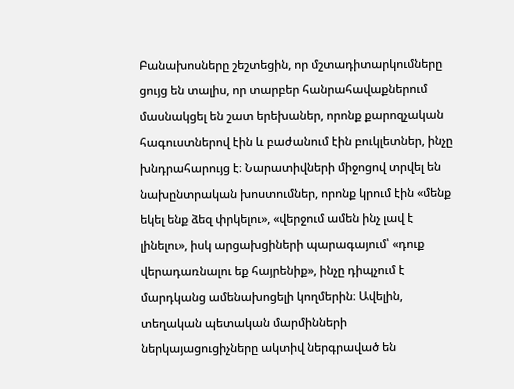Բանախոսները շեշտեցին, որ մշտադիտարկումները ցույց են տալիս, որ տարբեր հանրահավաքներում մասնակցել են շատ երեխաներ, որոնք քարոզչական հագուստներով էին և բաժանում էին բուկլետներ, ինչը խնդրահարույց է։ Նարատիվների միջոցով տրվել են նախընտրական խոստումներ, որոնք կրում էին «մենք եկել ենք ձեզ փրկելու», «վերջում ամեն ինչ լավ է լինելու», իսկ արցախցիների պարագայում՝ «դուք վերադառնալու եք հայրենիք», ինչը դիպչում է մարդկանց ամենախոցելի կողմերին։ Ավելին, տեղական պետական մարմինների ներկայացուցիչները ակտիվ ներգրաված են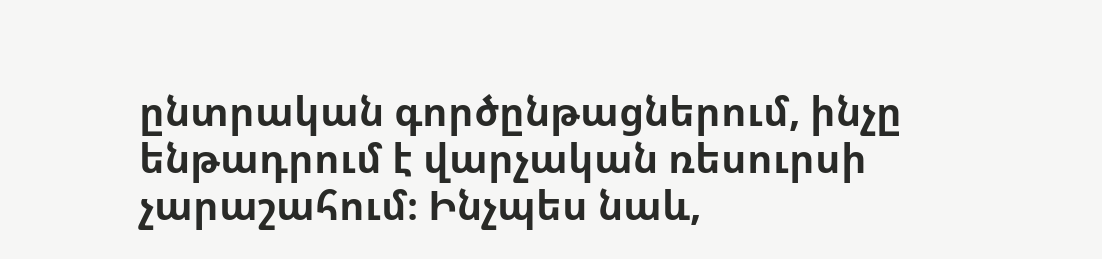ընտրական գործընթացներում, ինչը ենթադրում է վարչական ռեսուրսի չարաշահում։ Ինչպես նաև,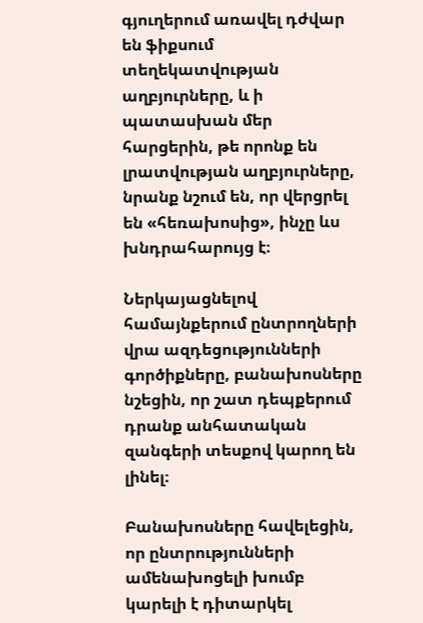գյուղերում առավել դժվար են ֆիքսում տեղեկատվության աղբյուրները, և ի պատասխան մեր հարցերին, թե որոնք են լրատվության աղբյուրները, նրանք նշում են, որ վերցրել են «հեռախոսից», ինչը ևս խնդրահարույց է։

Ներկայացնելով համայնքերում ընտրողների վրա ազդեցությունների գործիքները, բանախոսները նշեցին, որ շատ դեպքերում դրանք անհատական զանգերի տեսքով կարող են լինել։

Բանախոսները հավելեցին, որ ընտրությունների ամենախոցելի խումբ կարելի է դիտարկել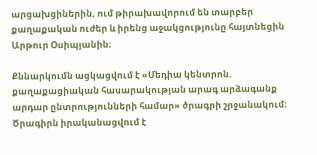արցախցիներին, ում թիրախավորում են տարբեր քաղաքական ուժեր և իրենց աջակցությունը հայտնեցին Արթուր Օսիպյանին։

Քննարկումն ացկացվում է «Մեդիա կենտրոն. քաղաքացիական հասարակության արագ արձագանք արդար ընտրությունների համար» ծրագրի շրջանակում։ Ծրագիրն իրականացվում է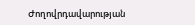Ժողովրդավարության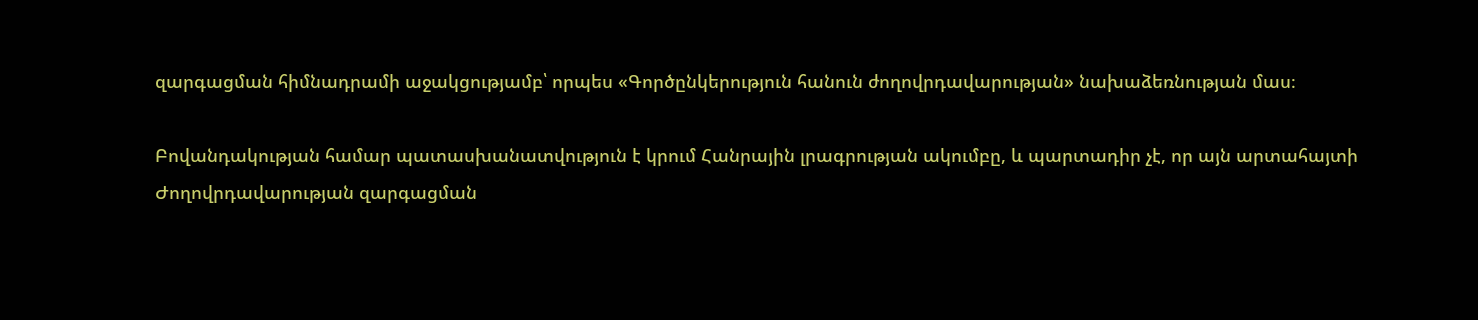զարգացման հիմնադրամի աջակցությամբ՝ որպես «Գործընկերություն հանուն ժողովրդավարության» նախաձեռնության մաս։

Բովանդակության համար պատասխանատվություն է կրում Հանրային լրագրության ակումբը, և պարտադիր չէ, որ այն արտահայտի Ժողովրդավարության զարգացման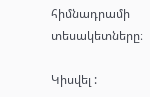հիմնադրամի տեսակետները։

Կիսվել :